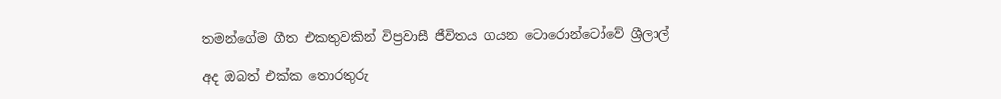තමන්ගේම ගීත එකතුවකින් විප්‍රවාසී ජීවිතය ගයන ටොරොන්ටෝවේ ශ්‍රීලාල්

අද ඔබත් එක්ක තොරතුරු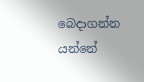බෙදාගන්න යන්නේ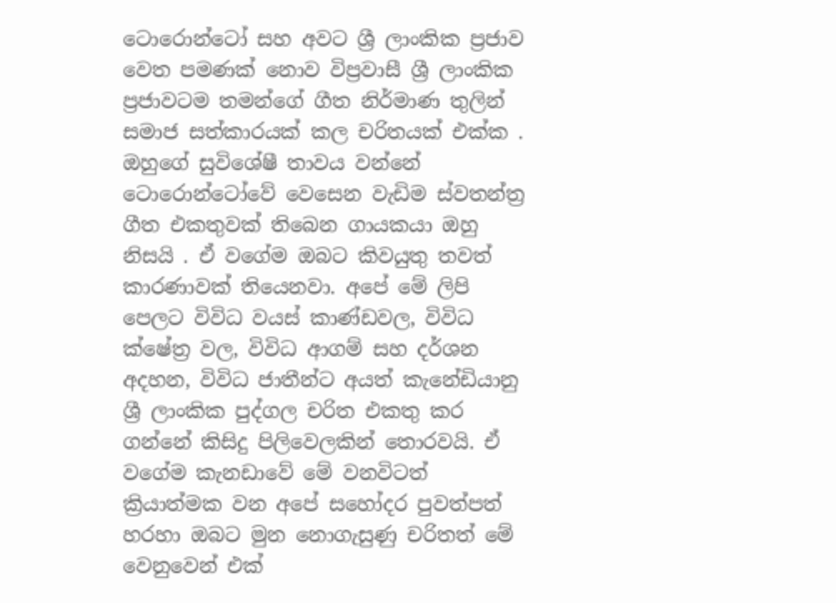ටොරොන්ටෝ සහ අවට ශ්‍රී ලාංකික ප්‍රජාව වෙත පමණක් නොව විප්‍රවාසී ශ්‍රී ලාංකික ප්‍රජාවටම තමන්ගේ ගීත නිර්මාණ තුලින් සමාජ සත්කාරයක් කල චරිතයක් එක්ක . ඔහුගේ සුවිශේෂී තාවය වන්නේ ටොරොන්ටෝවේ වෙසෙන වැඩිම ස්වතන්ත්‍ර ගීත එකතුවක් තිබෙන ගායකයා ඔහු නිසයි . ඒ වගේම ඔබට කිවයුතු තවත් කාරණාවක් තියෙනවා. අපේ මේ ලිපි පෙලට විවිධ වයස් කාණ්ඩවල, විවිධ ක්ෂේත්‍ර වල, විවිධ ආගම් සහ දර්ශන අදහන, විවිධ ජාතීන්ට අයත් කැනේඩියානු ශ්‍රී ලාංකික පුද්ගල චරිත එකතු කර ගන්නේ කිසිදු පිලිවෙලකින් තොරවයි. ඒ වගේම කැනඩාවේ මේ වනවිටත් ක්‍රියාත්මක වන අපේ සහෝදර පුවත්පත් හරහා ඔබට මුන නොගැසුණු චරිතත් මේ වෙනුවෙන් එක්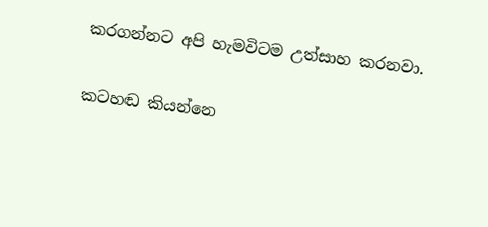කරගන්නට අපි හැමවිටම උත්සාහ කරනවා.

කටහඬ කියන්නෙ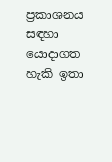ප්‍රකාශනය සඳහා යොදාගත හැකි ඉතා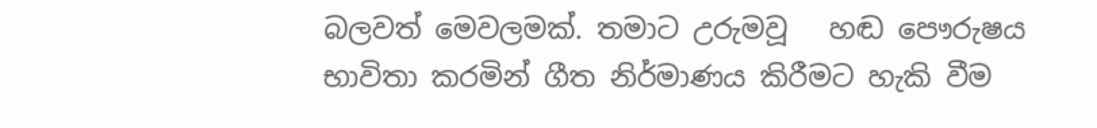බලවත් මෙවලමක්. තමාට උරුමවූ   හඬ පෞරුෂය භාවිතා කරමින් ගීත නිර්මාණය කිරීමට හැකි වීම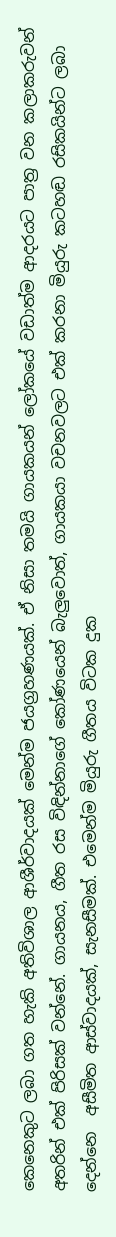කෙනෙකුට ලබා ගත හැකි අතිවිශාල ආශීර්වාදයක් මෙන්ම ජයග්‍රහණයක්. ඒ නිසා තමයි ගායකයන් ලෝකයේ වඩාත්ම ආදරයට පාත්‍ර වන කලාකරුවන් අතරින් එක් පිරිසක් වන්නේ. ගායනය, ගීත රස විඳින්නාගේ කෝණයෙන් බැලුවොත්, ගායකයා වචනවලට එක් කරනා මියුරු කටහඬ රසිකයින්ට ලබා දෙන්නෙ  අසීමිත ආස්වාදයක්, සැනසීමක්. එමෙන්ම මියුරු ගීතය විටක දුක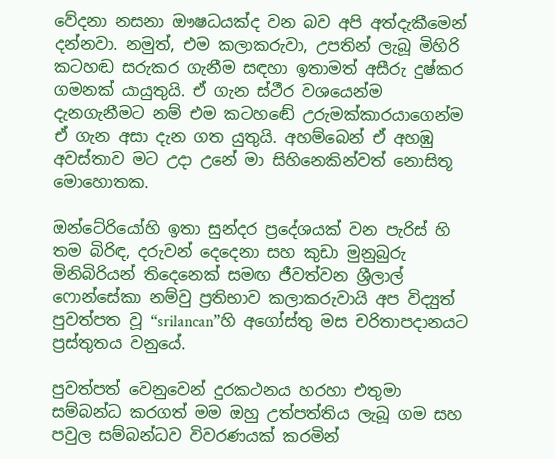වේදනා නසනා ඖෂධයක්ද වන බව අපි අත්දැකීමෙන් දන්නවා. නමුත්, එම කලාකරුවා, උපතින් ලැබූ මිහිරි කටහඬ සරුකර ගැනීම සඳහා ඉතාමත් අසීරු දුෂ්කර ගමනක් යායුතුයි. ඒ ගැන ස්ථීර වශයෙන්ම දැනගැනීමට නම් එම කටහඬේ උරුමක්කාරයාගෙන්ම  ඒ ගැන අසා දැන ගත යුතුයි. අහම්බෙන් ඒ අහඹු අවස්තාව මට උදා උනේ මා සිහිනෙකින්වත් නොසිතූ මොහොතක.

ඔන්ටේරියෝහි ඉතා සුන්දර ප්‍රදේශයක් වන පැරිස් හි තම බිරිඳ, දරුවන් දෙදෙනා සහ කුඩා මුනුබුරු මිනිබිරියන් තිදෙනෙක් සමඟ ජීවත්වන ශ්‍රීලාල් ෆොන්සේකා නම්වු ප්‍රතිභාව කලාකරුවායි අප විද්‍යුත් පුවත්පත වූ “srilancan”හි අගෝස්තු මස චරිතාපදානයට ප්‍රස්තුතය වනුයේ.

පුවත්පත් වෙනුවෙන් දුරකථනය හරහා එතුමා සම්බන්ධ කරගත් මම ඔහු උත්පත්තිය ලැබූ ගම සහ පවුල සම්බන්ධව විවරණයක් කරමින්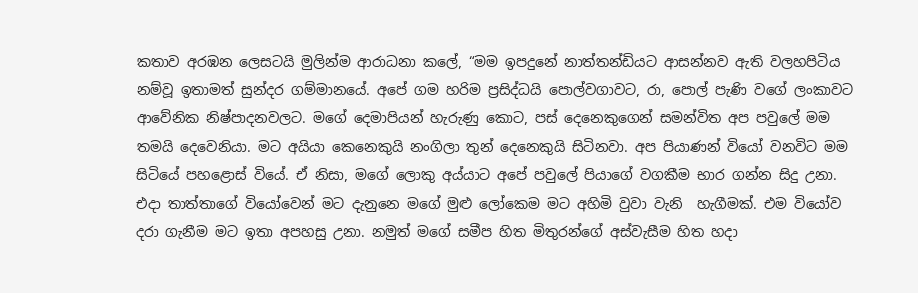කතාව අරඹන ලෙසටයි මුලින්ම ආරාධනා කලේ, “මම ඉපදුනේ නාත්තන්ඩියට ආසන්නව ඇති වලහපිටිය නම්වූ ඉතාමත් සුන්දර ගම්මානයේ. අපේ ගම හරිම ප්‍රසිද්ධයි පොල්වගාවට, රා, පොල් පැණි වගේ ලංකාවට ආවේනික නිෂ්පාදනවලට. මගේ දෙමාපියන් හැරුණු කොට, පස් දෙනෙකුගෙන් සමන්විත අප පවුලේ මම තමයි දෙවෙනියා. මට අයියා කෙනෙකුයි නංගිලා තුන් දෙනෙකුයි සිටිනවා. අප පියාණන් වියෝ වනවිට මම සිටියේ පහළොස් වියේ. ඒ නිසා, මගේ ලොකු අය්යාට අපේ පවුලේ පියාගේ වගකීම භාර ගන්න සිදු උනා. එදා තාත්තාගේ වියෝවෙන් මට දැනුනෙ මගේ මුළු ලෝකෙම මට අහිමි වුවා වැනි  හැගීමක්. එම වියෝව දරා ගැනීම මට ඉතා අපහසු උනා. නමුත් මගේ සමීප හිත මිතුරන්ගේ අස්වැසීම හිත හදා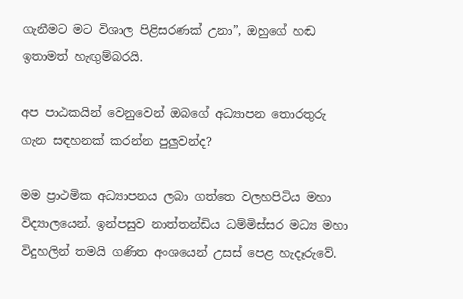ගැනීමට මට විශාල පිළිසරණක් උනා”, ඔහුගේ හඬ ඉතාමත් හැඟුම්බරයි.

අප පාඨකයින් වෙනුවෙන් ඔබගේ අධ්‍යාපන තොරතුරු ගැන සඳහනක් කරන්න පුලුවන්ද?

මම ප්‍රාථමික අධ්‍යාපනය ලබා ගත්තෙ වලහපිටිය මහා විද්‍යාලයෙන්. ඉන්පසුව නාත්තන්ඩිය ධම්මිස්සර මධ්‍ය මහා විදුහලින් තමයි ගණිත අංශයෙන් උසස් පෙළ හැදෑරුවේ.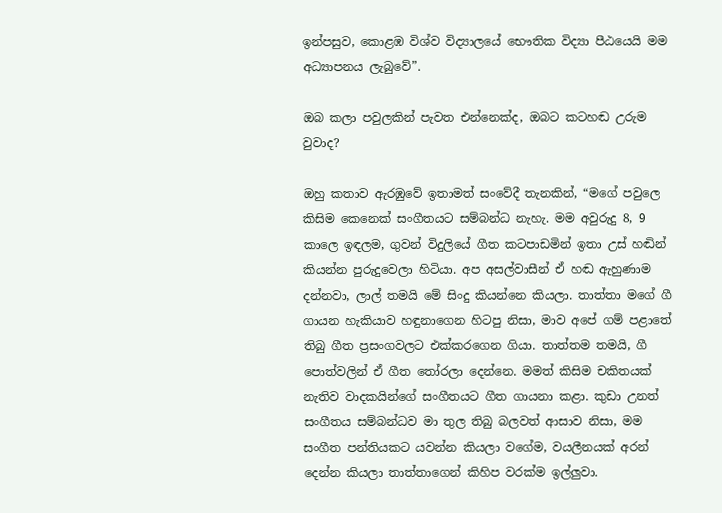ඉන්පසුව, කොළඹ විශ්ව විද්‍යාලයේ භෞතික විද්‍යා පීඨයෙයි මම අධ්‍යාපනය ලැබුවේ”.

ඔබ කලා පවුලකින් පැවත එන්නෙක්ද, ඔබට කටහඬ උරුම වුවාද?

ඔහු කතාව ඇරඹුවේ ඉතාමත් සංවේදී තැනකින්, “මගේ පවුලෙ කිසිම කෙනෙක් සංගීතයට සම්බන්ධ නැහැ. මම අවුරුදු 8, 9  කාලෙ ඉඳලම, ගුවන් විදුලියේ ගීත කටපාඩමින් ඉතා උස් හඬින් කියන්න පුරුදුවෙලා හිටියා. අප අසල්වාසීන් ඒ හඬ ඇහුණාම දන්නවා, ලාල් තමයි මේ සිංදු කියන්නෙ කියලා. තාත්තා මගේ ගී ගායන හැකියාව හඳුනාගෙන හිටපු නිසා, මාව අපේ ගම් පළාතේ තිබු ගීත ප්‍රසංගවලට එක්කරගෙන ගියා. තාත්තම තමයි, ගී පොත්වලින් ඒ ගීත තෝරලා දෙන්නෙ. මමත් කිසිම චකිතයක් නැතිව වාදකයින්ගේ සංගීතයට ගීත ගායනා කළා. කුඩා උනත් සංගීතය සම්බන්ධව මා තුල තිබු බලවත් ආසාව නිසා, මම සංගීත පන්තියකට යවන්න කියලා වගේම, වයලීනයක් අරන් දෙන්න කියලා තාත්තාගෙන් කිහිප වරක්ම ඉල්ලුවා.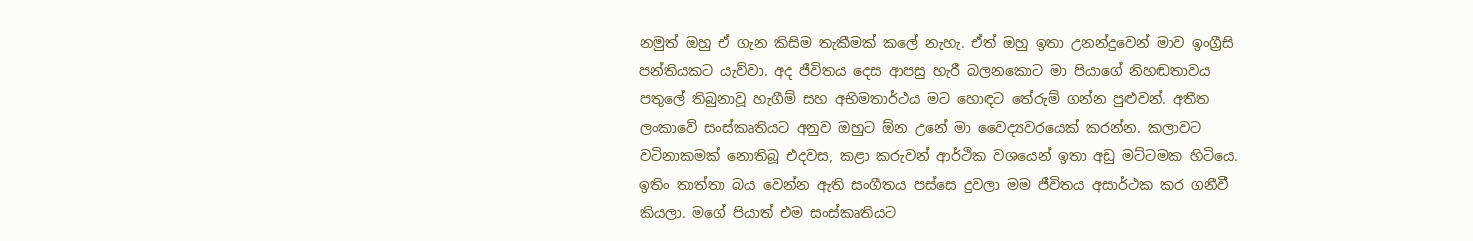නමුත් ඔහු ඒ ගැන කිසිම තැකීමක් කලේ නැහැ. ඒත් ඔහු ඉතා උනන්දුවෙන් මාව ඉංග්‍රීසි පන්තියකට යැව්වා. අද ජීවිතය දෙස ආපසු හැරී බලනකොට මා පියාගේ නිහඬතාවය පතුලේ තිබුනාවූ හැගීම් සහ අභිමතාර්ථය මට හොඳට තේරුම් ගන්න පුළුවන්. අතීත ලංකාවේ සංස්කෘතියට අනුව ඔහුට ඕන උනේ මා වෛද්‍යවරයෙක් කරන්න. කලාවට වටිනාකමක් නොතිබූ එදවස, කළා කරුවන් ආර්ථික වශයෙන් ඉතා අඩු මට්ටමක හිටියෙ. ඉතිං තාත්තා බය වෙන්න ඇති සංගීතය පස්සෙ දුවලා මම ජීවිතය අසාර්ථක කර ගනීවී කියලා. මගේ පියාත් එම සංස්කෘතියට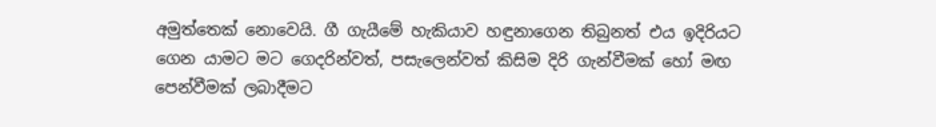අමුත්තෙක් නොවෙයි. ගී ගැයීමේ හැකියාව හඳුනාගෙන තිබුනත් එය ඉදිරියට ගෙන යාමට මට ගෙදරින්වත්, පසැලෙන්වත් කිසිම දිරි ගැන්වීමක් හෝ මඟ පෙන්වීමක් ලබාදීමට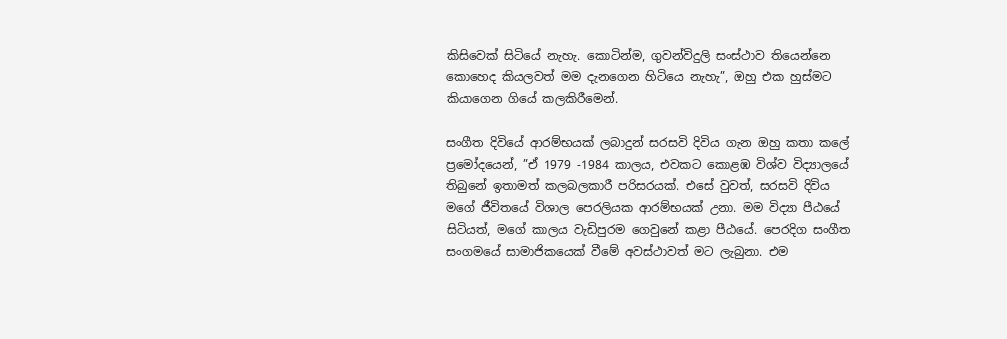කිසිවෙක් සිටියේ නැහැ. කොටින්ම, ගුවන්විදුලි සංස්ථාව තියෙන්නෙ කොහෙද කියලවත් මම දැනගෙන හිටියෙ නැහැ”, ඔහු එක හුස්මට කියාගෙන ගියේ කලකිරීමෙන්.

සංගීත දිවියේ ආරම්භයක් ලබාදුන් සරසවි දිවිය ගැන ඔහු කතා කලේ ප්‍රමෝදයෙන්, ”ඒ 1979 -1984 කාලය, එවකට කොළඹ විශ්ව විද්‍යාලයේ තිබුනේ ඉතාමත් කලබලකාරී පරිසරයක්. එසේ වුවත්, සරසවි දිවිය මගේ ජීවිතයේ විශාල පෙරලියක ආරම්භයක් උනා. මම විද්‍යා පීඨයේ සිටියත්, මගේ කාලය වැඩිපුරම ගෙවුනේ කළා පීඨයේ. පෙරදිග සංගීත සංගමයේ සාමාජිකයෙක් වීමේ අවස්ථාවත් මට ලැබුනා. එම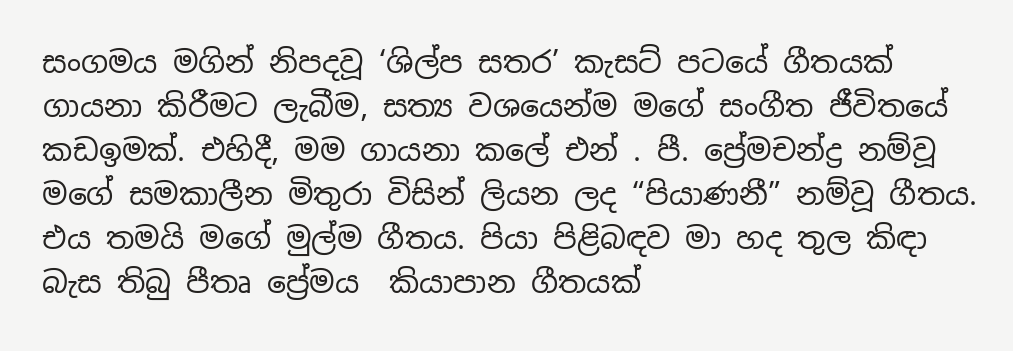සංගමය මගින් නිපදවූ ‘ශිල්ප සතර’ කැසට් පටයේ ගීතයක් ගායනා කිරීමට ලැබීම, සත්‍ය වශයෙන්ම මගේ සංගීත ජීවිතයේ කඩඉමක්. එහිදී, මම ගායනා කලේ එන් . පී. ප්‍රේමචන්ද්‍ර නම්වූ මගේ සමකාලීන මිතුරා විසින් ලියන ලද “පියාණනී” නම්වූ ගීතය. එය තමයි මගේ මුල්ම ගීතය. පියා පිළිබඳව මා හද තුල කිඳා බැස තිබු පීතෘ ප්‍රේමය  කියාපාන ගීතයක්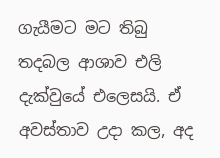ගැයීමට මට තිබු තදබල ආශාව එලි දැක්වුයේ එලෙසයි. ඒ අවස්තාව උදා කල, අද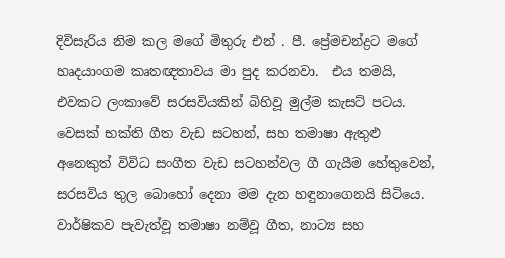දිවිසැරිය නිම කල මගේ මිතුරු එන් . පී. ප්‍රේමචන්ද්‍රට මගේ හෘදයාංගම කෘතඥතාවය මා පුද කරනවා.  එය තමයි, එවකට ලංකාවේ සරසවියකින් බිහිවූ මුල්ම කැසට් පටය. වෙසක් භක්ති ගීත වැඩ සටහන්, සහ තමාෂා ඇතුළු අනෙකුත් විවිධ සංගීත වැඩ සටහන්වල ගී ගැයීම හේතුවෙන්, සරසවිය තුල බොහෝ දෙනා මම දැන හඳුනාගෙනයි සිටියෙ. වාර්ෂිකව පැවැත්වූ තමාෂා නම්වූ ගීත, නාට්‍ය සහ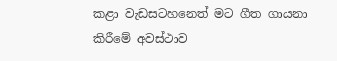කළා වැඩසටහනෙත් මට ගීත ගායනා කිරීමේ අවස්ථාව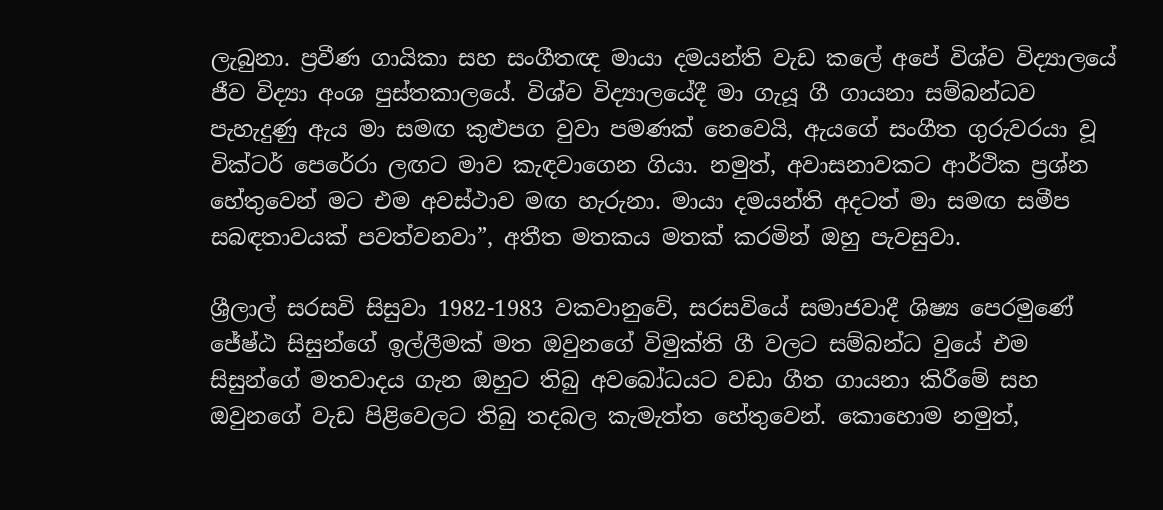ලැබුනා. ප්‍රවීණ ගායිකා සහ සංගීතඥ මායා දමයන්ති වැඩ කලේ අපේ විශ්ව විද්‍යාලයේ ජීව විද්‍යා අංශ පුස්තකාලයේ. විශ්ව විද්‍යාලයේදී මා ගැයූ ගී ගායනා සම්බන්ධව පැහැදුණු ඇය මා සමඟ කුළුපග වුවා පමණක් නෙවෙයි, ඇයගේ සංගීත ගුරුවරයා වූ වික්ටර් පෙරේරා ලඟට මාව කැඳවාගෙන ගියා. නමුත්, අවාසනාවකට ආර්ථික ප්‍රශ්න හේතුවෙන් මට එම අවස්ථාව මඟ හැරුනා. මායා දමයන්ති අදටත් මා සමඟ සමීප සබඳතාවයක් පවත්වනවා”, අතීත මතකය මතක් කරමින් ඔහු පැවසුවා.

ශ්‍රීලාල් සරසවි සිසුවා 1982-1983 වකවානුවේ, සරසවියේ සමාජවාදී ශිෂ්‍ය පෙරමුණේ ජේෂ්ඨ සිසුන්ගේ ඉල්ලීමක් මත ඔවුනගේ විමුක්ති ගී වලට සම්බන්ධ වුයේ එම සිසුන්ගේ මතවාදය ගැන ඔහුට තිබු අවබෝධයට වඩා ගීත ගායනා කිරීමේ සහ ඔවුනගේ වැඩ පිළිවෙලට තිබු තදබල කැමැත්ත හේතුවෙන්. කොහොම නමුත්,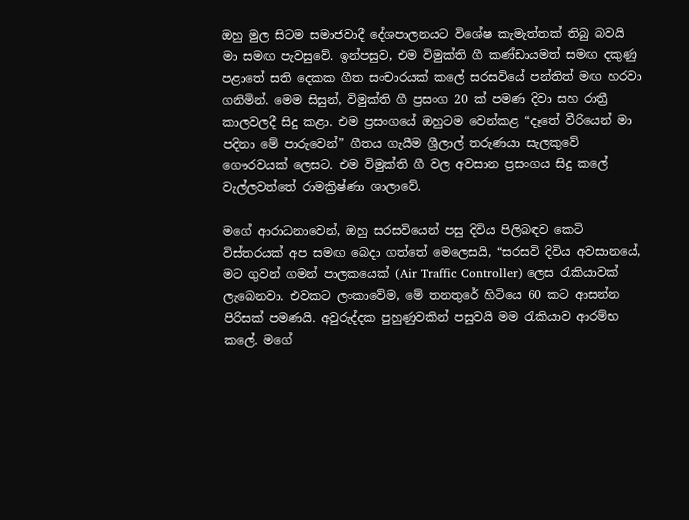ඔහු මුල සිටම සමාජවාදී දේශපාලනයට විශේෂ කැමැත්තක් තිබු බවයි මා සමඟ පැවසුවේ. ඉන්පසුව, එම විමුක්ති ගී කණ්ඩායමත් සමඟ දකුණු පළාතේ සති දෙකක ගීත සංචාරයක් කලේ සරසවියේ පන්තිත් මඟ හරවා ගනිමින්. මෙම සිසුන්, විමුක්ති ගී ප්‍රසංග 20 ක් පමණ දිවා සහ රාත්‍රී කාලවලදී සිදු කළා. එම ප්‍රසංගයේ ඔහුටම වෙන්කළ “දෑතේ වීරියෙන් මා පදිනා මේ පාරුවෙන්” ගීතය ගැයීම ශ්‍රීලාල් තරුණයා සැලකුවේ ගෞරවයක් ලෙසට. එම විමුක්ති ගී වල අවසාන ප්‍රසංගය සිදු කලේ වැල්ලවත්තේ රාමක්‍රිෂ්ණා ශාලාවේ.

මගේ ආරාධනාවෙන්, ඔහු සරසවියෙන් පසු දිවිය පිලිබඳව කෙටි විස්තරයක් අප සමඟ බෙදා ගත්තේ මෙලෙසයි, “සරසවි දිවිය අවසානයේ, මට ගුවන් ගමන් පාලකයෙක් (Air Traffic Controller) ලෙස රැකියාවක් ලැබෙනවා. එවකට ලංකාවේම, මේ තනතුරේ හිටියෙ 60 කට ආසන්න පිරිසක් පමණයි. අවුරුද්දක පුහුණුවකින් පසුවයි මම රැකියාව ආරම්භ කලේ. මගේ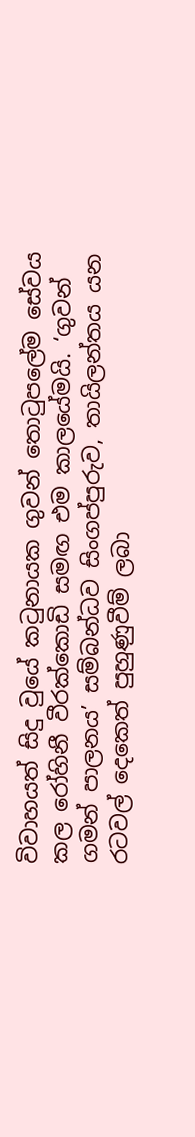විවාහයත් සිදු වුයේ කටුනායක ගුවන් තොටුපලේම සේවය කල රෝහිනී වීරක්කොඩි සමඟ එම කාලයේමයි. ‘ගුවන් ගමන් පාලනය’ සම්බන්ධව සිංගප්පුරුව, තායිලන්තය යන රටවල් දෙකෙත් පුහුණුවීම් ලබා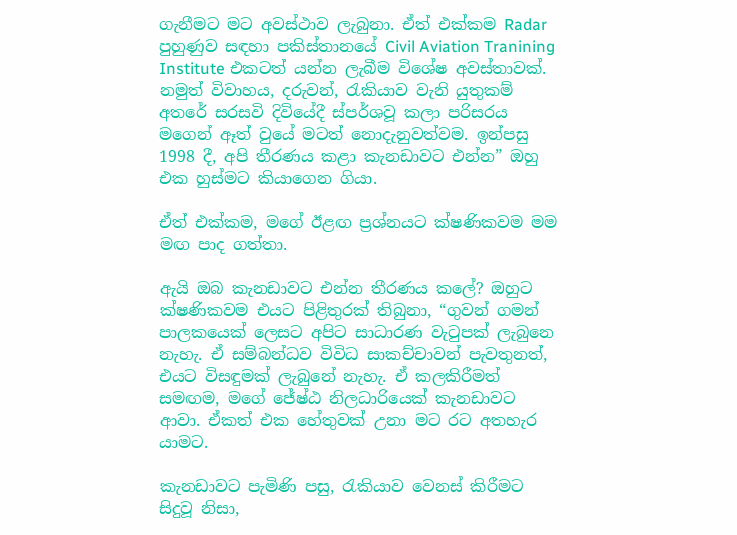ගැනීමට මට අවස්ථාව ලැබුනා. ඒත් එක්කම Radar පුහුණුව සඳහා පකිස්තානයේ Civil Aviation Tranining Institute එකටත් යන්න ලැබීම විශේෂ අවස්තාවක්. නමුත් විවාහය, දරුවන්, රැකියාව වැනි යුතුකම් අතරේ සරසවි දිවියේදී ස්පර්ශවූ කලා පරිසරය මගෙන් ඈත් වුයේ මටත් නොදැනුවත්වම. ඉන්පසු 1998 දී, අපි තීරණය කළා කැනඩාවට එන්න” ඔහු එක හුස්මට කියාගෙන ගියා.

ඒත් එක්කම, මගේ ඊළඟ ප්‍රශ්නයට ක්ෂණිකවම මම මඟ පාද ගත්තා.

ඇයි ඔබ කැනඩාවට එන්න තීරණය කලේ? ඔහුට ක්ෂණිකවම එයට පිළිතුරක් තිබුනා, “ගුවන් ගමන් පාලකයෙක් ලෙසට අපිට සාධාරණ වැටුපක් ලැබුනෙ නැහැ. ඒ සම්බන්ධව විවිධ සාකච්චාවන් පැවතුනත්, එයට විසඳුමක් ලැබුනේ නැහැ. ඒ කලකිරීමත් සමඟම, මගේ ජේෂ්ඨ නිලධාරියෙක් කැනඩාවට ආවා. ඒකත් එක හේතුවක් උනා මට රට අතහැර යාමට.

කැනඩාවට පැමිණි පසු, රැකියාව වෙනස් කිරීමට සිදුවූ නිසා,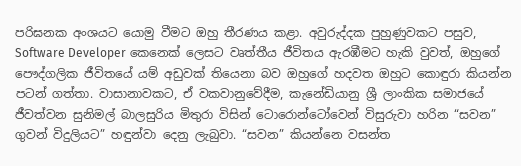පරිඝනක අංශයට යොමු වීමට ඔහු තීරණය කළා. අවුරුද්දක පුහුණුවකට පසුව, Software Developer කෙනෙක් ලෙසට වෘත්තීය ජීවිතය ඇරඹීමට හැකි වුවත්, ඔහුගේ පෞද්ගලික ජීවිතයේ යම් අඩුවක් තියෙනා බව ඔහුගේ හදවත ඔහුට කොඳුරා කියන්න පටන් ගත්තා. වාසානාවකට, ඒ වකවානුවේදීම, කැනේඩියානු ශ්‍රී ලාංකික සමාජයේ ජීවත්වන සුනිමල් බාලසුරිය මිතුරා විසින් ටොරොන්ටෝවෙන් විසුරුවා හරින “සවන” ගුවන් විදුලියට” හඳුන්වා දෙනු ලැබුවා. “සවන” කියන්නෙ වසන්ත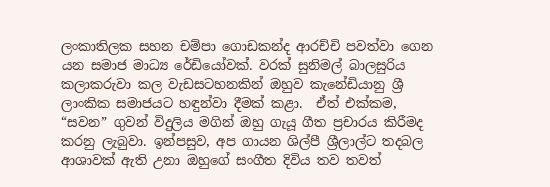ලංකාතිලක සහන චම්පා ගොඩකන්ද ආරච්චි පවත්වා ගෙන යන සමාජ මාධ්‍ය රේඩියෝවක්. වරක් සුනිමල් බාලසුරිය කලාකරුවා කල වැඩසටහනකින් ඔහුව කැනේඩියානු ශ්‍රී ලාංකික සමාජයට හඳුන්වා දීමක් කළා.  ඒත් එක්කම, “සවන” ගුවන් විදුලිය මගින් ඔහු ගැයූ ගීත ප්‍රචාරය කිරීමද කරනු ලැබුවා. ඉන්පසුව, අප ගායන ශිල්පී ශ්‍රීලාල්ට තදබල ආශාවක් ඇති උනා ඔහුගේ සංගීත දිවිය තව තවත්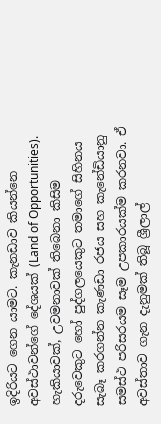ඉදිරියට ගෙන යාමට. කැනඩාව කියන්නෙ අවස්ථාවන්ගේ දේශයක් (Land of Opportunities). හැකියාවක්, උවමනාවක් තිබෙනා කිසිම දරුවෙකුට හෝ පුද්ගලයෙකුට තමාගේ සිහිනය සැබෑ කරගන්න කැණඩා රජය සහ කැනේඩියානු සමස්ථ පරිසරයම සෑම උපකාරයක්ම කරනවා. ඒ අවස්තාව ගැන දැනුමක් තිබූ ශ්‍රීලාල්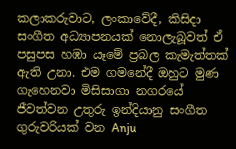කලාකරුවාට, ලංකාවේදී, කිසිදා සංගීත අධ්‍යාපනයක් නොලැබූවත් ඒ පසුපස හඹා යෑමේ ප්‍රබල කැමැත්තක් ඇති උනා. එම ගමනේදී ඔහුට මුණ ගැහෙනවා මිසිසාගා නගරයේ ජීවත්වන උතුරු ඉන්දියානු සංගීත ගුරුවරියක් වන Anju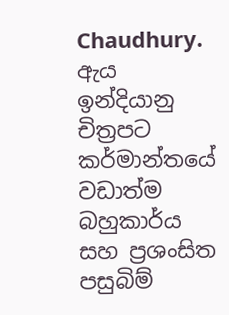Chaudhury. ඇය ඉන්දියානු චිත්‍රපට කර්මාන්තයේ වඩාත්ම බහුකාර්ය සහ ප්‍රශංසිත පසුබිම්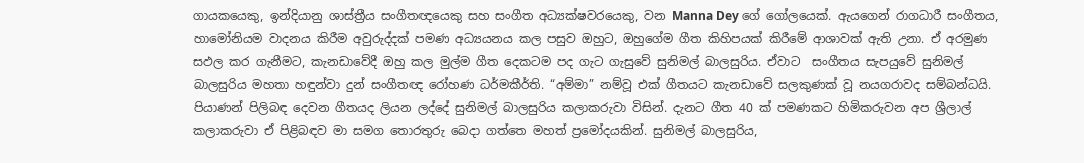ගායකයෙකු, ඉන්දියානු ශාස්ත්‍රීය සංගීතඥයෙකු සහ සංගීත අධ්‍යක්ෂවරයෙකු, වන Manna Dey ගේ ගෝලයෙක්. ඇයගෙන් රාගධාරී සංගීතය, හාමෝනියම වාදනය කිරීම අවුරුද්දක් පමණ අධ්‍යයනය කල පසුව ඔහුට, ඔහුගේම ගීත කිහිපයක් කිරීමේ ආශාවක් ඇති උනා. ඒ අරමුණ සඵල කර ගැනීමට, කැනඩාවේදී ඔහු කල මුල්ම ගීත දෙකටම පද ගැට ගැසුවේ සුනිමල් බාලසුරිය. ඒවාට  සංගීතය සැපයුවේ සුනිමල් බාලසුරිය මහතා හඳුන්වා දුන් සංගීතඥ රෝහණ ධර්මකීර්ති. “අම්මා” නම්වූ එක් ගීතයට කැනඩාවේ සලකුණක් වූ නයගරාවද සම්බන්ධයි.  පියාණන් පිලිබඳ දෙවන ගීතයද ලියන ලද්දේ සුනිමල් බාලසුරිය කලාකරුවා විසින්. දැනට ගීත 40 ක් පමණකට හිමිකරුවන අප ශ්‍රීලාල් කලාකරුවා ඒ පිළිබඳව මා සමග තොරතුරු බෙදා ගත්තෙ මහත් ප්‍රමෝදයකින්. සුනිමල් බාලසුරිය,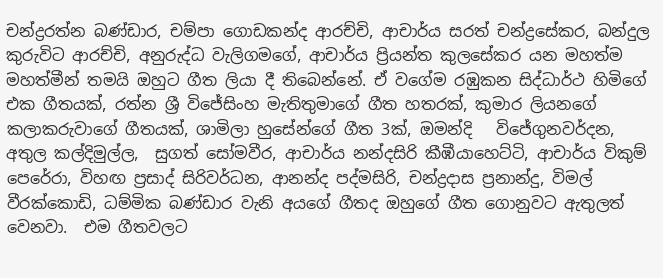චන්ද්‍රරත්න බණ්ඩාර, චම්පා ගොඩකන්ද ආරච්චි, ආචාර්ය සරත් චන්ද්‍රසේකර, බන්දුල කුරුවිට ආරච්චි, අනුරුද්ධ වැලිගමගේ, ආචාර්ය ප්‍රියන්ත කුලසේකර යන මහත්ම මහත්මීන් තමයි ඔහුට ගීත ලියා දී තිබෙන්නේ. ඒ වගේම රඹුකන සිද්ධාර්ථ හිමිගේ එක ගීතයක්, රත්න ශ්‍රී විජේසිංහ මැතිතුමාගේ ගීත හතරක්, කුමාර ලියනගේ කලාකරුවාගේ ගීතයක්, ශාමිලා හුසේන්ගේ ගීත 3ක්, ඔමන්දි   විජේගුනවර්දන, අතුල කල්දිමුල්ල,  සුගත් සෝමවීර, ආචාර්ය නන්දසිරි කීඹීයාහෙට්ටි, ආචාර්ය විකුම් පෙරේරා, විහඟ ප්‍රසාද් සිරිවර්ධන, ආනන්ද පද්මසිරි, චන්ද්‍රදාස ප්‍රනාන්දු, විමල් වීරක්කොඩි, ධම්මික බණ්ඩාර වැනි අයගේ ගීතද ඔහුගේ ගීත ගොනුවට ඇතුලත් වෙනවා.  එම ගීතවලට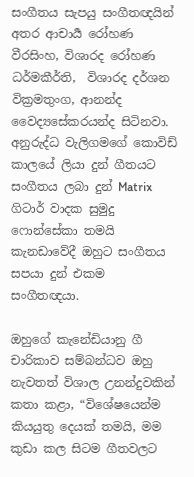සංගීතය සැපයු සංගීතඥයින් අතර ආචාර්‍ය රෝහණ වීරසිංහ, විශාරද රෝහණ ධර්මකීර්ති,  විශාරද දර්ශන වික්‍රමතුංග, ආනන්ද වෛද්‍යසේකරයන්ද සිටිනවා. අනුරුද්ධ වැලිගමගේ කොවිඩ් කාලයේ ලියා දුන් ගීතයට සංගීතය ලබා දුන් Matrix ගිටාර් වාදක සුමුදු ෆොන්සේකා තමයි කැනඩාවේදී ඔහුට සංගීතය සපයා දුන් එකම සංගීතඥයා.

ඔහුගේ කැනේඩියානු ගී චාරිකාව සම්බන්ධව ඔහු නැවතත් විශාල උනන්දුවකින් කතා කළා, “විශේෂයෙන්ම කියයුතු දෙයක් තමයි, මම කුඩා කල සිටම ගීතවලට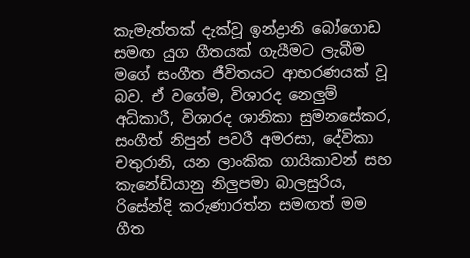කැමැත්තක් දැක්වූ ඉන්ද්‍රානි බෝගොඩ සමඟ යුග ගීතයක් ගැයීමට ලැබීම මගේ සංගීත ජීවිතයට ආභරණයක් වූ බව. ඒ වගේම, විශාරද නෙලුම් අධිකාරී, විශාරද ශානිකා සුමනසේකර, සංගීත් නිපුන් පවරී අමරසා, දේවිකා චතුරානි, යන ලාංකික ගායිකාවන් සහ කැනේඩියානු නිලුපමා බාලසුරිය, රිසේන්දි කරුණාරත්න සමඟත් මම ගීත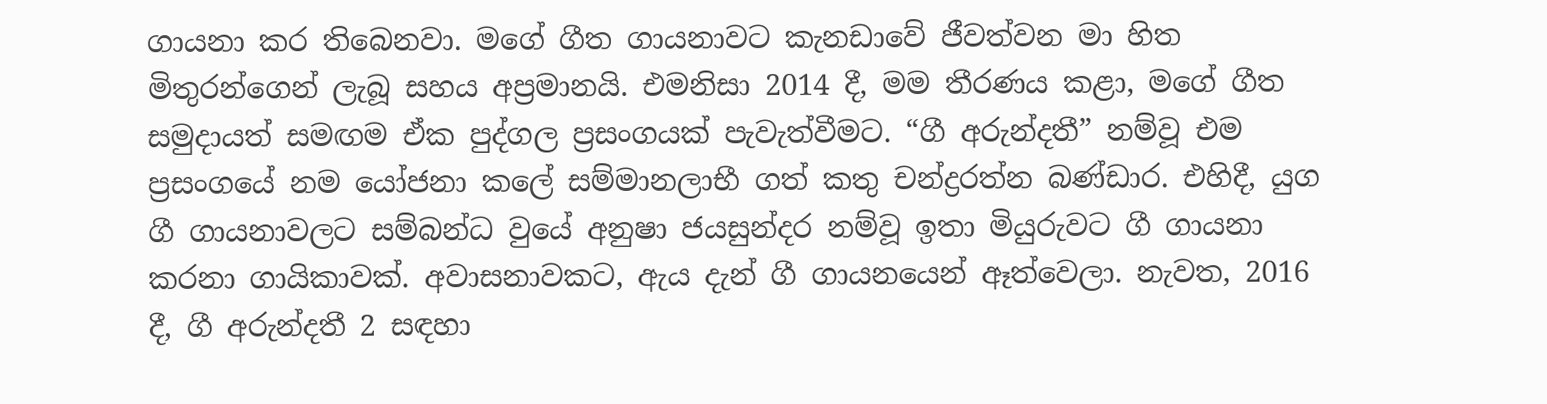ගායනා කර තිබෙනවා. මගේ ගීත ගායනාවට කැනඩාවේ ජීවත්වන මා හිත මිතුරන්ගෙන් ලැබූ සහය අප්‍රමානයි. එමනිසා 2014 දී, මම තීරණය කළා, මගේ ගීත සමුදායත් සමඟම ඒක පුද්ගල ප්‍රසංගයක් පැවැත්වීමට. “ගී අරුන්දතී” නම්වූ එම ප්‍රසංගයේ නම යෝජනා කලේ සම්මානලාභී ගත් කතු චන්ද්‍රරත්න බණ්ඩාර. එහිදී, යුග ගී ගායනාවලට සම්බන්ධ වුයේ අනුෂා ජයසුන්දර නම්වූ ඉතා මියුරුවට ගී ගායනා කරනා ගායිකාවක්. අවාසනාවකට, ඇය දැන් ගී ගායනයෙන් ඈත්වෙලා. නැවත, 2016 දී, ගී අරුන්දතී 2 සඳහා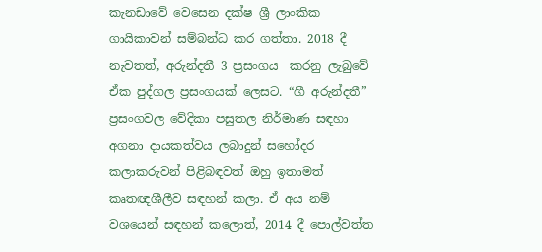කැනඩාවේ වෙසෙන දක්ෂ ශ්‍රී ලාංකික ගායිකාවන් සම්බන්ධ කර ගත්තා. 2018 දී නැවතත්, අරුන්දතී 3 ප්‍රසංගය  කරනු ලැබුවේ ඒක පුද්ගල ප්‍රසංගයක් ලෙසට. “ගී අරුන්දතී” ප්‍රසංගවල වේදිකා පසුතල නිර්මාණ සඳහා අගනා දායකත්වය ලබාදුන් සහෝදර කලාකරුවන් පිළිබඳවත් ඔහු ඉතාමත් කෘතඥශීලීව සඳහන් කලා. ඒ අය නම් වශයෙන් සඳහන් කලොත්, 2014 දී පොල්වත්ත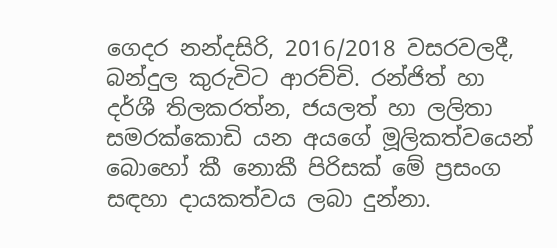ගෙදර නන්දසිරි, 2016/2018 වසරවලදී, බන්දුල කුරුවිට ආරච්චි. රන්ජිත් හා දර්ශී තිලකරත්න, ජයලත් හා ලලිතා සමරක්කොඩි යන අයගේ මූලිකත්වයෙන් බොහෝ කී නොකී පිරිසක් මේ ප්‍රසංග සඳහා දායකත්වය ලබා දුන්නා.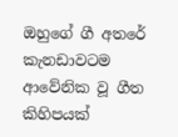ඔහුගේ ගී අතරේ කැනඩාවටම ආවේනික වූ ගීත කිහිපයක්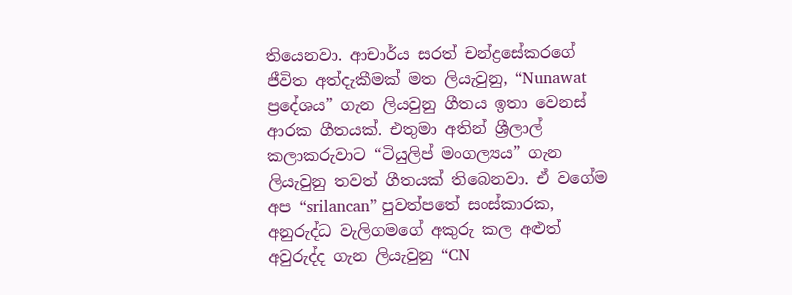තියෙනවා. ආචාර්ය සරත් චන්ද්‍රසේකරගේ ජීවිත අත්දැකීමක් මත ලියැවුනු, “Nunawat ප්‍රදේශය” ගැන ලියවුනු ගීතය ඉතා වෙනස් ආරක ගීතයක්. එතුමා අතින් ශ්‍රීලාල් කලාකරුවාට “ටියුලිප් මංගල්‍යය” ගැන ලියැවුනු තවත් ගීතයක් තිබෙනවා. ඒ වගේම අප “srilancan” පුවත්පතේ සංස්කාරක, අනුරුද්ධ වැලිගමගේ අකුරු කල අළුත් අවුරුද්ද ගැන ලියැවුනු “CN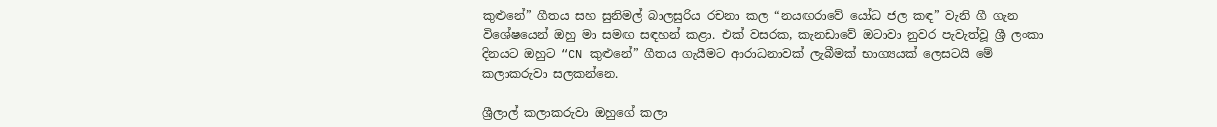කුළුනේ” ගීතය සහ සුනිමල් බාලසුරිය රචනා කල “නයඟරාවේ යෝධ ජල කඳ” වැනි ගී ගැන විශේෂයෙන් ඔහු මා සමඟ සඳහන් කළා. එක් වසරක, කැනඩාවේ ඔටාවා නුවර පැවැත්වූ ශ්‍රී ලංකා දිනයට ඔහුට “CN කුළුනේ” ගීතය ගැයීමට ආරාධනාවක් ලැබීමක් භාග්‍යයක් ලෙසටයි මේ කලාකරුවා සලකන්නෙ.

ශ්‍රීලාල් කලාකරුවා ඔහුගේ කලා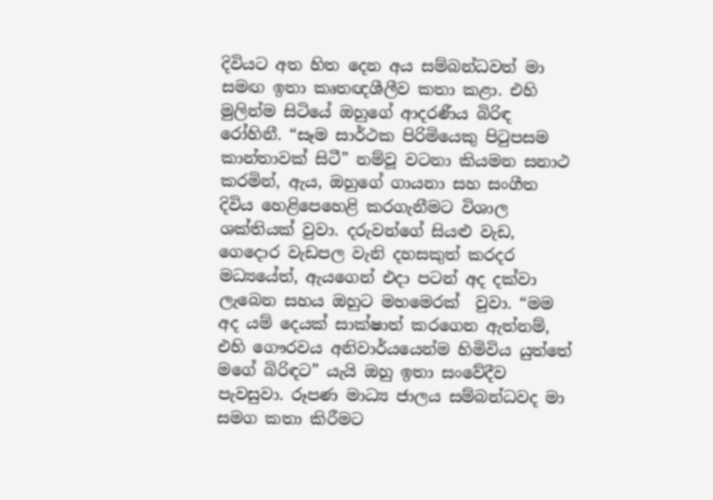දිවියට අත හිත දෙන අය සම්බන්ධවත් මා සමඟ ඉතා කෘතඥශීලීව කතා කළා. එහි මුලින්ම සිටියේ ඔහුගේ ආදරණීය බිරිඳ රෝහිනී. “සෑම සාර්ථක පිරිමියෙකු පිටුපසම කාන්තාවක් සිටී” නම්වූ වටනා කියමන සනාථ කරමින්, ඇය, ඔහුගේ ගායනා සහ සංගීත දිවිය හෙළිපෙහෙළි කරගැනීමට විශාල ශක්තියක් වුවා. දරුවන්ගේ සියළු වැඩ, ගෙදොර වැඩපල වැනි දහසකුත් කරදර මධ්‍යයේත්, ඇයගෙන් එදා පටන් අද දක්වා ලැබෙන සහය ඔහුට මහමෙරක්  වුවා. “මම අද යම් දෙයක් සාක්ෂාත් කරගෙන ඇත්නම්, එහි ගෞරවය අනිවාර්යයෙන්ම හිමිවිය යුත්තේ මගේ බිරිඳට” යැයි ඔහු ඉතා සංවේදීව පැවසුවා. රූපණ මාධ්‍ය ජාලය සම්බන්ධවද මා සමග කතා කිරීමට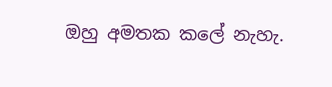ඔහු අමතක කලේ නැහැ.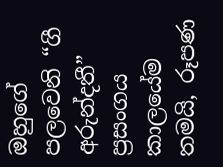ඔහුගේ පලවෙනි “ගී අරුන්දතී” ප්‍රසංගය කාලයේම තමයි, රූපණ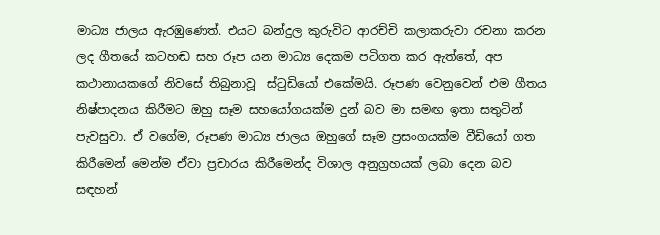මාධ්‍ය ජාලය ඇරඹුණෙත්. එයට බන්දුල කුරුවිට ආරච්චි කලාකරුවා රචනා කරන ලද ගීතයේ කටහඬ සහ රූප යන මාධ්‍ය දෙකම පටිගත කර ඇත්තේ, අප කථානායකගේ නිවසේ තිබුනාවූ  ස්ටුඩියෝ එකේමයි. රූපණ වෙනුවෙන් එම ගීතය නිෂ්පාදනය කිරීමට ඔහු සෑම සහයෝගයක්ම දුන් බව මා සමඟ ඉතා සතුටින් පැවසුවා. ඒ වගේම, රූපණ මාධ්‍ය ජාලය ඔහුගේ සෑම ප්‍රසංගයක්ම වීඩියෝ ගත කිරීමෙන් මෙන්ම ඒවා ප්‍රචාරය කිරීමෙන්ද විශාල අනුග්‍රහයක් ලබා දෙන බව සඳහන්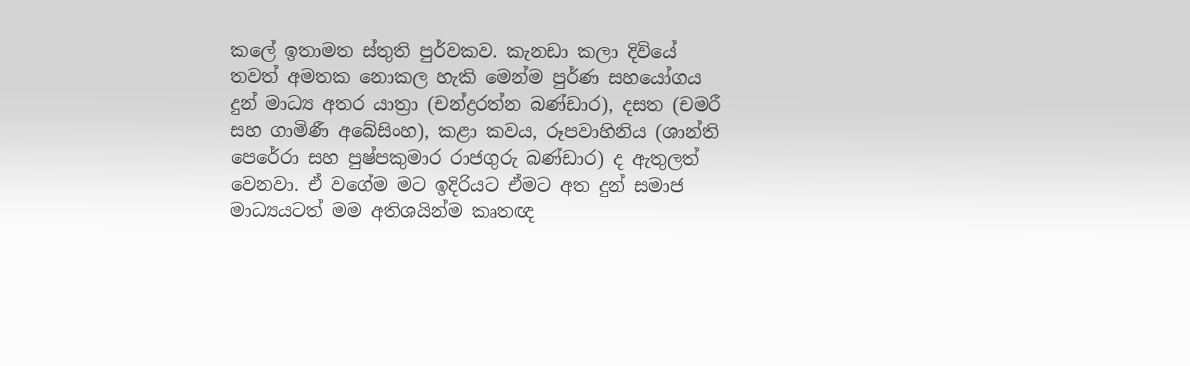කලේ ඉතාමත ස්තුති පුර්වකව. කැනඩා කලා දිවියේ තවත් අමතක නොකල හැකි මෙන්ම පුර්ණ සහයෝගය දුන් මාධ්‍ය අතර යාත්‍රා (චන්ද්‍රරත්න බණ්ඩාර), දසත (චමරී සහ ගාමිණී අබේසිංහ), කළා කවය, රූපවාහිනිය (ශාන්ති පෙරේරා සහ පුෂ්පකුමාර රාජගුරු බණ්ඩාර) ද ඇතුලත් වෙනවා. ඒ වගේම මට ඉදිරියට ඒමට අත දුන් සමාජ මාධ්‍යයටත් මම අතිශයින්ම කෘතඥ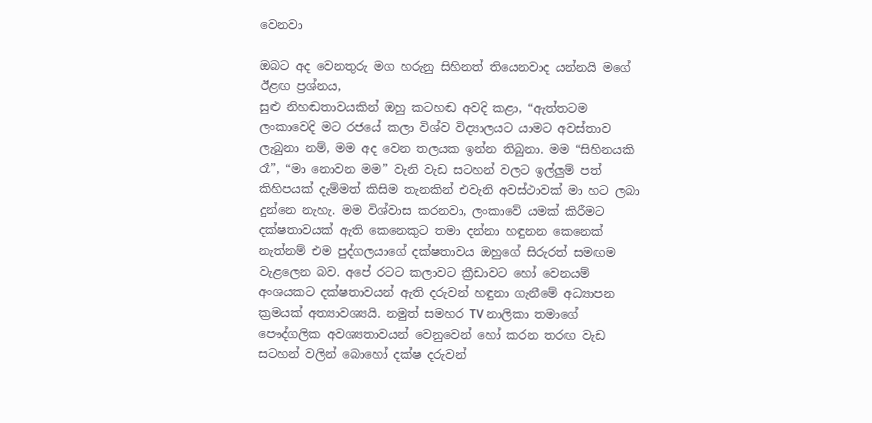වෙනවා

ඔබට අද වෙනතුරු මග හරුනු සිහිනත් තියෙනවාද යන්නයි මගේ ඊළඟ ප්‍රශ්නය,                                                 සුළු නිහඬතාවයකින් ඔහු කටහඬ අවදි කළා, “ඇත්තටම ලංකාවෙදි මට රජයේ කලා විශ්ව විද්‍යාලයට යාමට අවස්තාව ලැබුනා නම්, මම අද වෙන තලයක ඉන්න තිබුනා. මම “සිහිනයකි රෑ”, “මා නොවන මම” වැනි වැඩ සටහන් වලට ඉල්ලුම් පත් කිහිපයක් දැම්මත් කිසිම තැනකින් එවැනි අවස්ථාවක් මා හට ලබා දුන්නෙ නැහැ. මම විශ්වාස කරනවා, ලංකාවේ යමක් කිරීමට දක්ෂතාවයක් ඇති කෙනෙකුට තමා දන්නා හඳුනන කෙනෙක් නැත්නම් එම පුද්ගලයාගේ දක්ෂතාවය ඔහුගේ සිරුරත් සමඟම වැළලෙන බව. අපේ රටට කලාවට ක්‍රීඩාවට හෝ වෙනයම් අංශයකට දක්ෂතාවයන් ඇති දරුවන් හඳුනා ගැනීමේ අධ්‍යාපන ක්‍රමයක් අත්‍යාවශ්‍යයි. නමුත් සමහර TV නාලිකා තමාගේ පෞද්ගලික අවශ්‍යතාවයන් වෙනුවෙන් හෝ කරන තරඟ වැඩ සටහන් වලින් බොහෝ දක්ෂ දරුවන්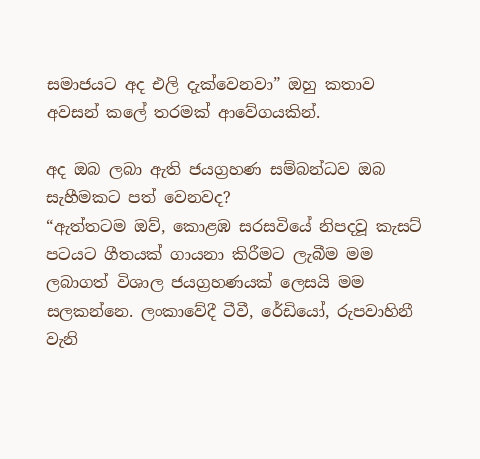සමාජයට අද එලි දැක්වෙනවා” ඔහු කතාව අවසන් කලේ තරමක් ආවේගයකින්.

අද ඔබ ලබා ඇති ජයග්‍රහණ සම්බන්ධව ඔබ සැහීමකට පත් වෙනවද?                                             “ඇත්තටම ඔව්, කොළඹ සරසවියේ නිපදවූ කැසට් පටයට ගීතයක් ගායනා කිරීමට ලැබීම මම ලබාගත් විශාල ජයග්‍රහණයක් ලෙසයි මම සලකන්නෙ. ලංකාවේදී ටීවී, රේඩියෝ, රුපවාහිනී වැනි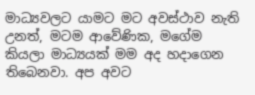මාධ්‍යවලට යාමට මට අවස්ථාව නැති උනත්, මටම ආවේණික, මගේම කියලා මාධ්‍යයක් මම අද හදාගෙන තිබෙනවා. අප අවට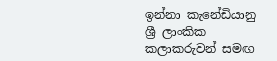ඉන්නා කැනේඩියානු ශ්‍රී ලාංකික කලාකරුවන් සමඟ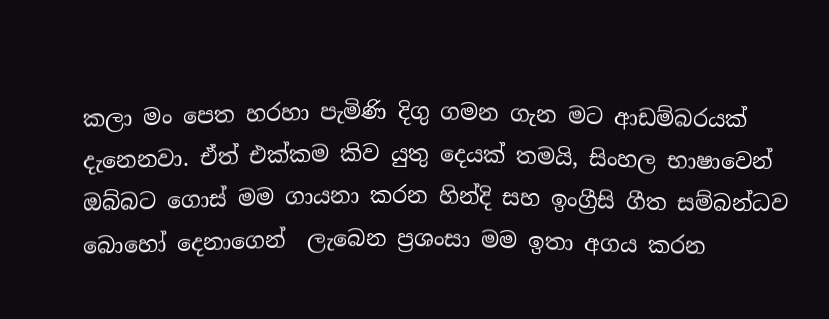කලා මං පෙත හරහා පැමිණි දිගු ගමන ගැන මට ආඩම්බරයක් දැනෙනවා. ඒත් එක්කම කිව යුතු දෙයක් තමයි, සිංහල භාෂාවෙන් ඔබ්බට ගොස් මම ගායනා කරන හින්දි සහ ඉංග්‍රීසි ගීත සම්බන්ධව බොහෝ දෙනාගෙන්  ලැබෙන ප්‍රශංසා මම ඉතා අගය කරන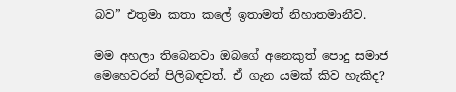බව” එතුමා කතා කලේ ඉතාමත් නිහාතමානීව.

මම අහලා තිබෙනවා ඔබගේ අනෙකුත් පොදු සමාජ මෙහෙවරන් පිලිබඳවත්. ඒ ගැන යමක් කිව හැකිද?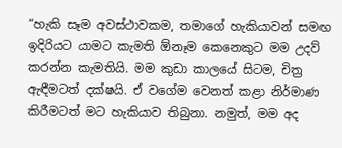“හැකි සෑම අවස්ථාවකම, තමාගේ හැකියාවන් සමඟ ඉදිරියට යාමට කැමති ඕනෑම කෙනෙකුට මම උදව් කරන්න කැමතියි. මම කුඩා කාලයේ සිටම, චිත්‍ර ඇඳීමටත් දක්ෂයි. ඒ වගේම වෙනත් කළා නිර්මාණ කිරීමටත් මට හැකියාව තිබුනා. නමුත්, මම අද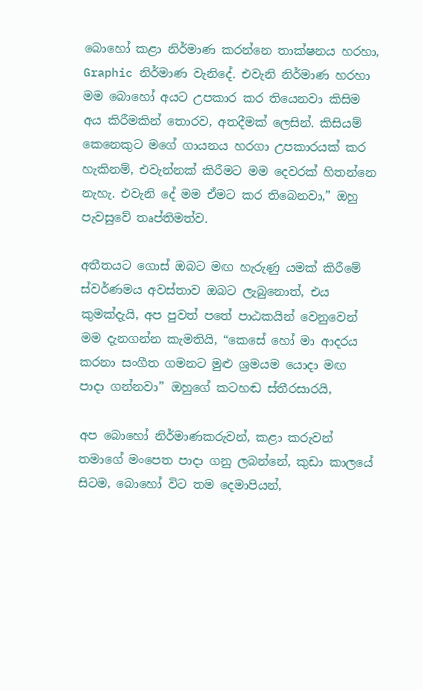බොහෝ කළා නිර්මාණ කරන්නෙ තාක්ෂනය හරහා, Graphic නිර්මාණ වැනිදේ. එවැනි නිර්මාණ හරහා මම බොහෝ අයට උපකාර කර තියෙනවා කිසිම අය කිරීමකින් තොරව, අතදීමක් ලෙසින්. කිසියම් කෙනෙකුට මගේ ගායනය හරගා උපකාරයක් කර හැකිනම්, එවැන්නක් කිරීමට මම දෙවරක් හිතන්නෙ නැහැ. එවැනි දේ මම ඒමට කර තිබෙනවා,” ඔහු පැවසුවේ තෘප්තිමත්ව.

අතීතයට ගොස් ඔබට මඟ හැරුණු යමක් කිරීමේ ස්වර්ණමය අවස්තාව ඔබට ලැබුනොත්, එය කුමක්දැයි, අප පුවත් පතේ පාඨකයින් වෙනුවෙන් මම දැනගන්න කැමතියි, “කෙසේ හෝ මා ආදරය කරනා සංගීත ගමනට මුළු ශ්‍රමයම යොදා මඟ පාදා ගන්නවා” ඔහුගේ කටහඬ ස්තීරසාරයි,

අප බොහෝ නිර්මාණකරුවන්, කළා කරුවන් තමාගේ මංපෙත පාදා ගනු ලබන්නේ, කුඩා කාලයේ සිටම, බොහෝ විට තම දෙමාපියන්,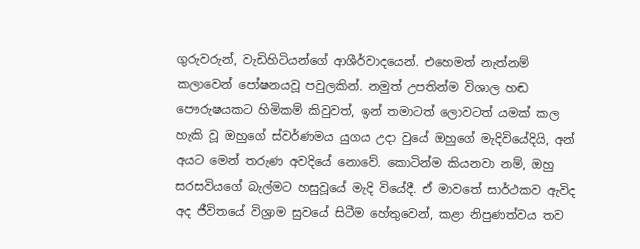ගුරුවරුන්, වැඩිහිටියන්ගේ ආශීර්වාදයෙන්. එහෙමත් නැත්නම් කලාවෙන් පෝෂනයවූ පවුලකින්. නමුත් උපතින්ම විශාල හඬ පෞරුෂයකට හිමිකම් කිවුවත්, ඉන් තමාටත් ලොවටත් යමක් කල හැකි වූ ඔහුගේ ස්වර්ණමය යුගය උදා වුයේ ඔහුගේ මැදිවියේදියි, අන් අයට මෙන් තරුණ අවදියේ නොවේ. කොටින්ම කියනවා නම්, ඔහු සරසවියගේ බැල්මට හසුවූයේ මැදි වියේදී. ඒ මාවතේ සාර්ථකව ඇවිද අද ජීවිතයේ විශ්‍රාම සුවයේ සිටීම හේතුවෙන්, කළා නිපුණත්වය තව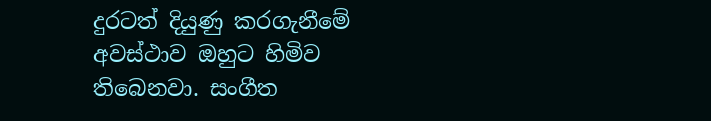දුරටත් දියුණු කරගැනීමේ  අවස්ථාව ඔහුට හිමිව තිබෙනවා. සංගීත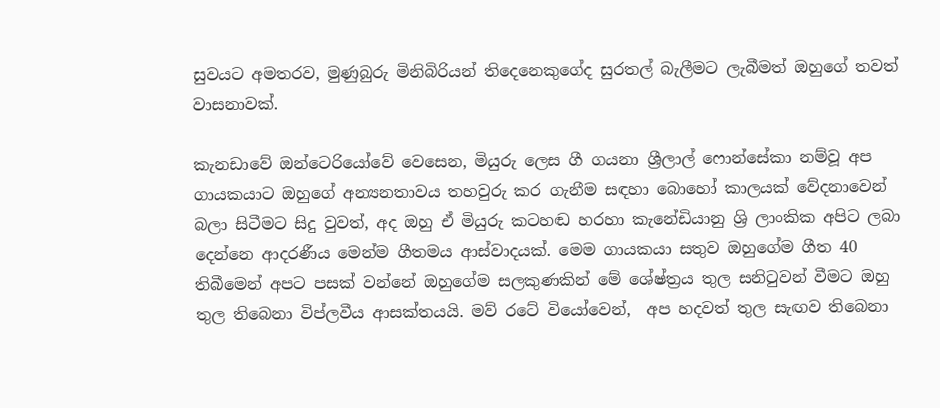සුවයට අමතරව, මුණුබුරු මිනිබිරියන් තිදෙනෙකුගේද සුරතල් බැලීමට ලැබීමත් ඔහුගේ තවත් වාසනාවක්.

කැනඩාවේ ඔන්ටෙරියෝවේ වෙසෙන, මියුරු ලෙස ගී ගයනා ශ්‍රීලාල් ෆොන්සේකා නම්වූ අප ගායකයාට ඔහුගේ අන්‍යනතාවය තහවුරු කර ගැනීම සඳහා බොහෝ කාලයක් වේදනාවෙන් බලා සිටීමට සිදු වුවත්, අද ඔහු ඒ මියුරු කටහඬ හරහා කැනේඩියානු ශ්‍රි ලාංකික අපිට ලබා දෙන්නෙ ආදරණීය මෙන්ම ගීතමය ආස්වාදයක්. මෙම ගායකයා සතුව ඔහුගේම ගීත 40 තිබීමෙන් අපට පසක් වන්නේ ඔහුගේම සලකුණකින් මේ ශේෂ්ත්‍රය තුල සනිටුවන් වීමට ඔහු තුල තිබෙනා විප්ලවීය ආසක්තයයි. මව් රටේ වියෝවෙන්,  අප හදවත් තුල සැඟව තිබෙනා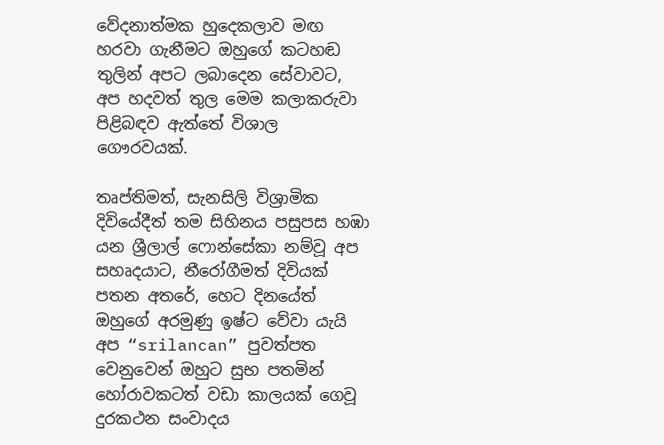වේදනාත්මක හුදෙකලාව මඟ  හරවා ගැනීමට ඔහුගේ කටහඬ තුලින් අපට ලබාදෙන සේවාවට, අප හදවත් තුල මෙම කලාකරුවා පිළිබඳව ඇත්තේ විශාල ගෞරවයක්.

තෘප්තිමත්, සැනසිලි විශ්‍රාමික දිවියේදීත් තම සිහිනය පසුපස හඹා යන ශ්‍රීලාල් ෆොන්සේකා නම්වූ අප සහෘදයාට, නීරෝගීමත් දිවියක් පතන අතරේ, හෙට දිනයේත් ඔහුගේ අරමුණු ඉෂ්ට වේවා යැයි අප “srilancan” පුවත්පත වෙනුවෙන් ඔහුට සුභ පතමින් හෝරාවකටත් වඩා කාලයක් ගෙවූ දුරකථන සංවාදය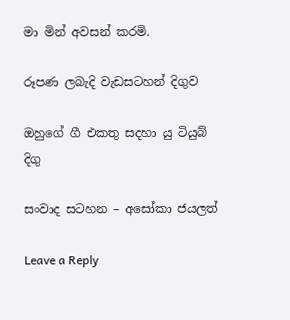මා මින් අවසන් කරමි.

රූපණ ලබැදි වැඩසටහන් දිගුව

ඔහුගේ ගී එකතු සදහා යු ටියුබ් දිගු

සංවාද සටහන – අසෝකා ජයලත්

Leave a Reply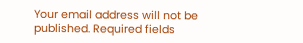Your email address will not be published. Required fields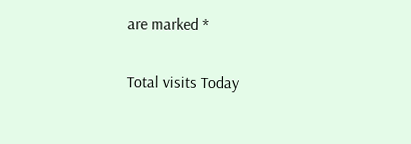are marked *

Total visits Today